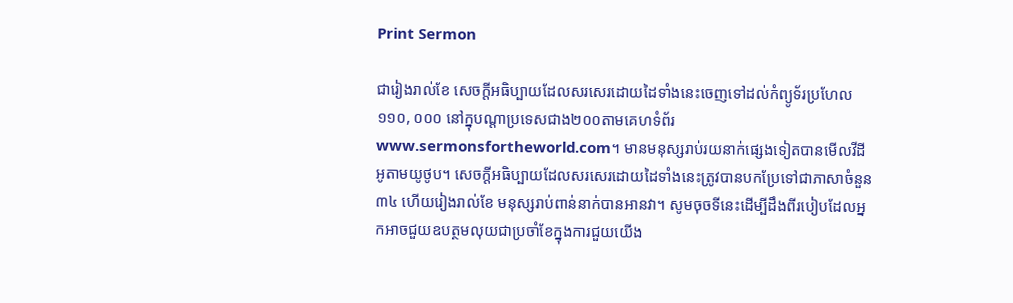Print Sermon

ជារៀងរាល់ខែ សេចក្ដីអធិប្បាយដែលសរសេរដោយដៃទាំងនេះចេញទៅដល់កំព្យូទ័រប្រហែល១១០, ០០០ នៅក្នុបណ្ដាប្រទេសជាង២០០តាមគេហទំព័រwww.sermonsfortheworld.com។ មានមនុស្សរាប់រយនាក់ផ្សេងទៀតបានមើលវីដីអូតាមយូថូប។ សេចក្ដីអធិប្បាយដែលសរសេរដោយដៃទាំងនេះត្រូវបានបកប្រែទៅជាភាសាចំនួន៣៤ ហើយរៀងរាល់ខែ មនុស្សរាប់ពាន់នាក់បានអានវា។ សូមចុចទីនេះដើម្បីដឹងពីរបៀបដែលអ្នកអាចជួយឧបត្ថមលុយជាប្រចាំខែក្នុងការជួយយើង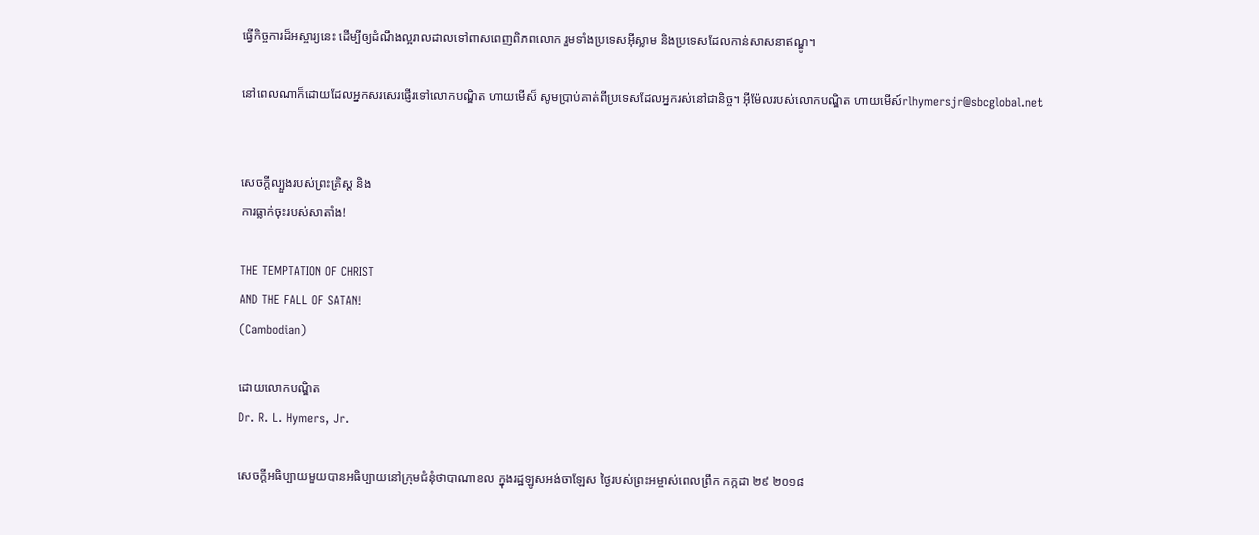ធ្វើកិច្ចការដ៏អស្ចារ្យនេះ ដើម្បីឲ្យដំណឹងល្អរាលដាលទៅពាសពេញពិភពលោក រួមទាំងប្រទេសអ៊ីស្លាម និងប្រទេសដែលកាន់សាសនាឥណ្ឌូ។

នៅពេលណាក៏ដោយដែលអ្នកសរសេរផ្ញើរទៅលោកបណ្ឌិត ហាយមើស៏ សូមប្រាប់គាត់ពីប្រទេសដែលអ្នករស់នៅជានិច្ច។ អ៊ីម៉ែលរបស់លោកបណ្ឌិត ហាយមើស៍rlhymersjr@sbcglobal.net


សេចក្ដីល្បួងរបស់ព្រះគ្រិស្ដ និង
ការធ្លាក់ចុះរបស់សាតាំង!

THE TEMPTATION OF CHRIST
AND THE FALL OF SATAN!
(Cambodian)

ដោយលោកបណ្ឌិត
Dr. R. L. Hymers, Jr.

សេចក្ដីអធិប្បាយមួយបានអធិប្បាយនៅក្រុមជំនុំថាបាណាខល ក្នុងរដ្ឋឡូសអង់ចាឡែស ថ្ងៃរបស់ព្រះអម្ចាស់ពេលព្រឹក កក្កដា ២៩ ២០១៨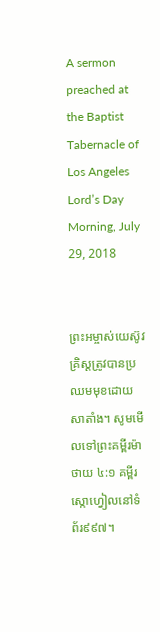A sermon preached at the Baptist Tabernacle of Los Angeles
Lord’s Day Morning, July 29, 2018


ព្រះអម្ចាស់យេស៊ូវគ្រិស្ដត្រូវបានប្រឈមមុខដោយសាតាំង។ សូមមើលទៅព្រះគម្ពីរម៉ាថាយ ៤:១ គម្ពីរស្កោហ្វៀលនៅទំព័រ៩៩៧។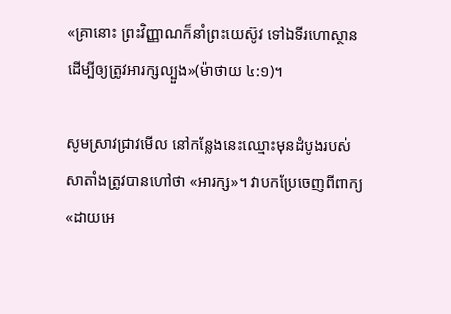«គ្រានោះ ព្រះវិញ្ញាណក៏នាំព្រះយេស៊ូវ ទៅឯទីរហោស្ថាន ដើម្បីឲ្យត្រូវអារក្សល្បួង»(ម៉ាថាយ ៤:១)។

សូមស្រាវជ្រាវមើល នៅកន្លែងនេះឈ្មោះមុនដំបូងរបស់សាតាំងត្រូវបានហៅថា «អារក្ស»។ វាបកប្រែចេញពីពាក្យ «ដាយអេ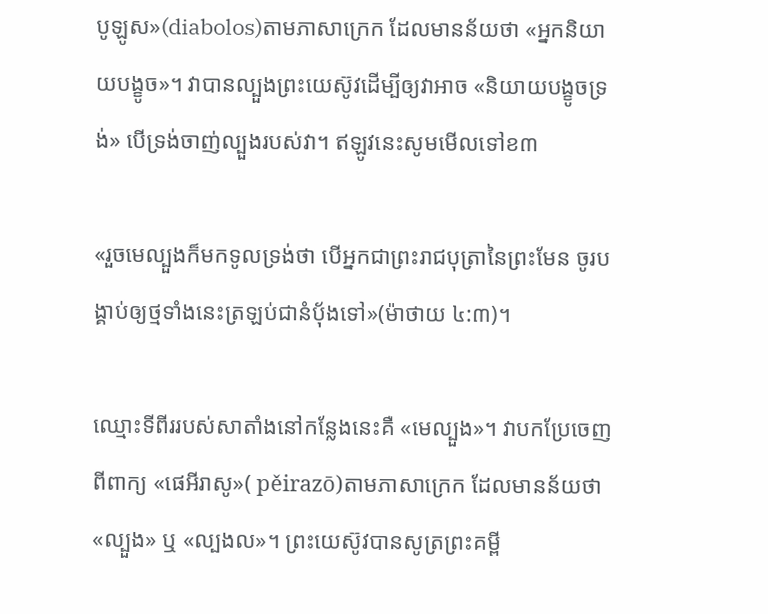បូឡូស»(diabolos)តាមភាសាក្រេក ដែលមានន័យថា «អ្នកនិយាយបង្ខូច»។ វាបានល្បួងព្រះយេស៊ូវដើម្បីឲ្យវាអាច «និយាយបង្ខូចទ្រង់» បើទ្រង់ចាញ់ល្បួងរបស់វា។ ឥឡូវនេះសូមមើលទៅខ៣

«រួចមេល្បួងក៏មកទូលទ្រង់ថា បើអ្នកជាព្រះរាជបុត្រានៃព្រះមែន ចូរបង្គាប់ឲ្យថ្មទាំងនេះត្រឡប់ជានំបុ័ងទៅ»(ម៉ាថាយ ៤:៣)។

ឈ្មោះទីពីររបស់សាតាំងនៅកន្លែងនេះគឺ «មេល្បួង»។ វាបកប្រែចេញពីពាក្យ «ផេអីរាសូ»( pěirazō)តាមភាសាក្រេក ដែលមានន័យថា «ល្បួង» ឬ «ល្បងល»។ ព្រះយេស៊ូវបានសូត្រព្រះគម្ពី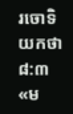រចោទិយកថា ៨:៣ «ម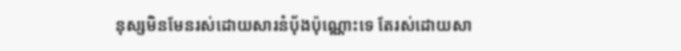នុស្សមិនមែនរស់ដោយសារនំប៉័ងប៉ុណ្ណោះទេ តែរស់ដោយសា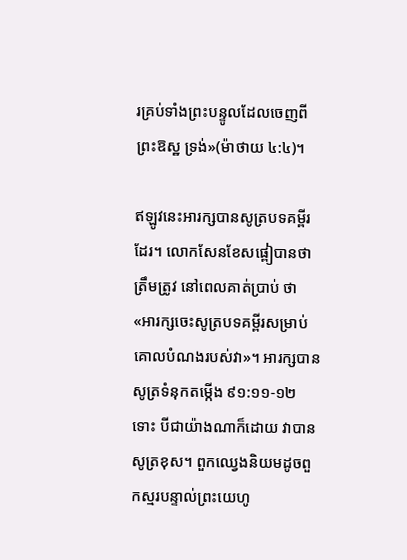រគ្រប់ទាំងព្រះបន្ទូលដែលចេញពីព្រះឱស្ឋ ទ្រង់»(ម៉ាថាយ ៤:៤)។

ឥឡូវនេះអារក្សបានសូត្របទគម្ពីរដែរ។ លោកសែនខែសផ្ពៀបានថាត្រឹមត្រូវ នៅពេលគាត់ប្រាប់ ថា «អារក្សចេះសូត្របទគម្ពីរសម្រាប់គោលបំណងរបស់វា»។ អារក្សបានសូត្រទំនុកតម្កើង ៩១:១១-១២ ទោះ បីជាយ៉ាងណាក៏ដោយ វាបានសូត្រខុស។ ពួកឈ្វេងនិយមដូចពួកស្មរបន្ទាល់ព្រះយេហូ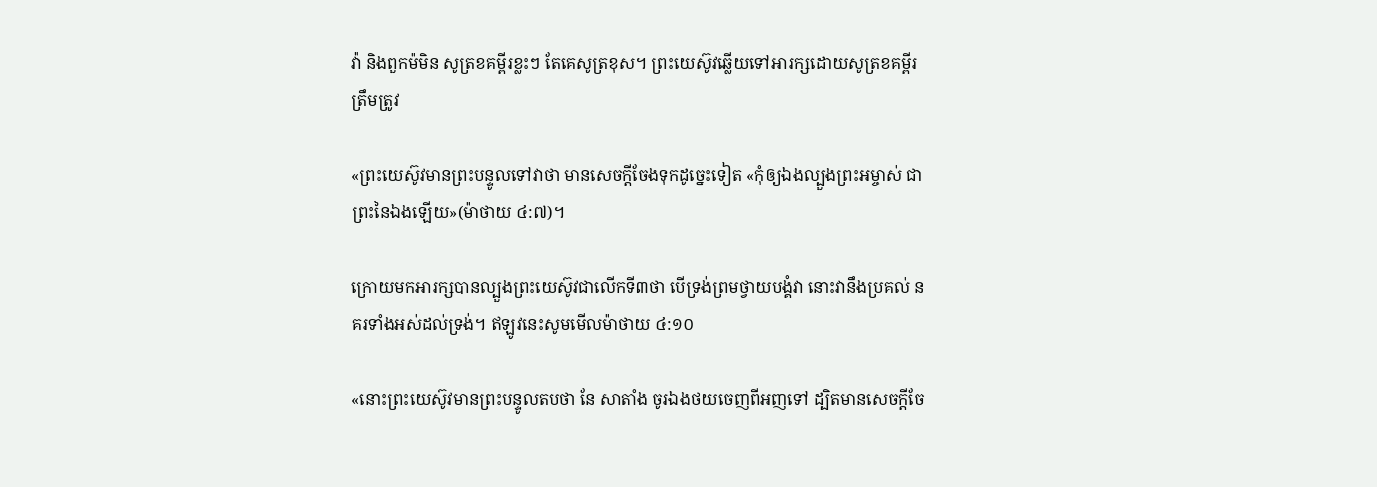វ៉ា និងពួកម៉មិន សូត្រខគម្ពីរខ្លះៗ តែគេសូត្រខុស។ ព្រះយេស៊ូវឆ្លើយទៅអារក្សដោយសូត្រខគម្ពីរត្រឹមត្រូវ

«ព្រះយេស៊ូវមានព្រះបន្ទូលទៅវាថា មានសេចក្តីចែងទុកដូច្នេះទៀត «កុំឲ្យឯងល្បួងព្រះអម្ចាស់ ជាព្រះនៃឯងឡើយ»(ម៉ាថាយ ៤:៧)។

ក្រោយមកអារក្សបានល្បួងព្រះយេស៊ូវជាលើកទី៣ថា បើទ្រង់ព្រមថ្វាយបង្គំវា នោះវានឹងប្រគល់ នគរទាំងអស់ដល់ទ្រង់។ ឥឡូវនេះសូមមើលម៉ាថាយ ៤:១០

«នោះព្រះយេស៊ូវមានព្រះបន្ទូលតបថា នែ សាតាំង ចូរឯងថយចេញពីអញទៅ ដ្បិតមានសេចក្តីចែ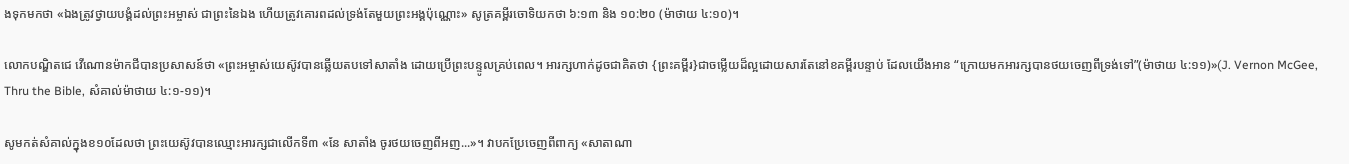ងទុកមកថា «ឯងត្រូវថ្វាយបង្គំដល់ព្រះអម្ចាស់ ជាព្រះនៃឯង ហើយត្រូវគោរពដល់ទ្រង់តែមួយព្រះអង្គប៉ុណ្ណោះ» សូត្រគម្ពីរចោទិយកថា ៦:១៣ និង ១០:២០ (ម៉ាថាយ ៤:១០)។

លោកបណ្ឌិតជេ វើណោនម៉ាកជីបានប្រសាសន៍ថា «ព្រះអម្ចាស់យេស៊ូវបានឆ្លើយតបទៅសាតាំង ដោយប្រើព្រះបន្ទូលគ្រប់ពេល។ អារក្សហាក់ដូចជាគិតថា {ព្រះគម្ពីរ}ជាចម្លើយដ៏ល្អដោយសារតែនៅខគម្ពីរបន្ទាប់ ដែលយើងអាន “ក្រោយមកអារក្សបានថយចេញពីទ្រង់ទៅ”(ម៉ាថាយ ៤:១១)»(J. Vernon McGee, Thru the Bible, សំគាល់ម៉ាថាយ ៤:១-១១)។

សូមកត់សំគាល់ក្នុងខ១០ដែលថា ព្រះយេស៊ូវបានឈ្មោះអារក្សជាលើកទី៣ «នែ សាតាំង ចូរថយចេញពីអញ...»។ វាបកប្រែចេញពីពាក្យ «សាតាណា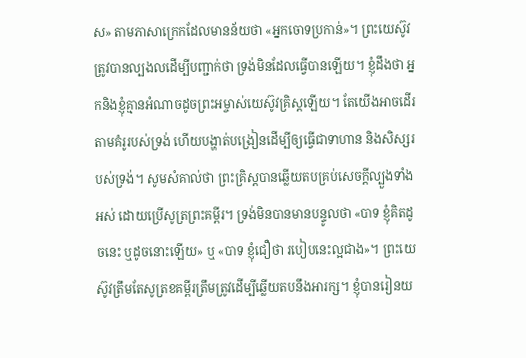ស» តាមភាសាក្រេកដែលមានន័យថា «អ្នកចោទប្រកាន់»។ ព្រះយេស៊ូវត្រូវបានល្បងលដើម្បីបញ្ជាក់ថា ទ្រង់មិនដែលធ្វើបានឡើយ។ ខ្ញុំដឹងថា អ្នកនិងខ្ញុំគ្មានអំណាចដូចព្រះអម្ចាស់យេស៊ូវគ្រិស្ដឡើយ។ តែយើងអាចដើរតាមគំរូរបស់ទ្រង់ ហើយបង្ហាត់បង្រៀនដើម្បីឲ្យធ្វើជាទាហាន និងសិស្សរបស់ទ្រង់។ សូមសំគាល់ថា ព្រះគ្រិស្ដបានឆ្លើយតបគ្រប់សេចក្ដីល្បួងទាំងអស់ ដោយប្រើសូត្រព្រះគម្ពីរ។ ទ្រង់មិនបានមានបន្ទូលថា «បាទ ខ្ញុំគិតដូចនេះ ឬដូចនោះឡើយ» ឬ «បាទ ខ្ញុំជឿថា របៀបនេះល្អជាង»។ ព្រះយេស៊ូវត្រឹមតែសូត្រខគម្ពីរត្រឹមត្រូវដើម្បីឆ្លើយតបនឹងអារក្ស។ ខ្ញុំបានរៀនយ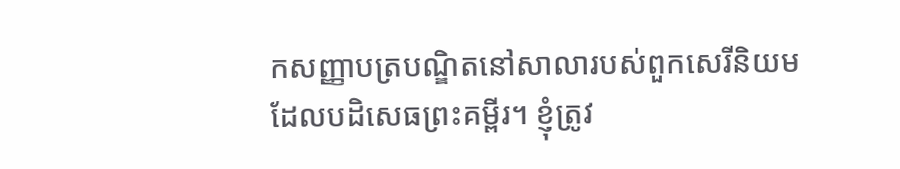កសញ្ញាបត្របណ្ឌិតនៅសាលារបស់ពួកសេរីនិយមដែលបដិសេធព្រះគម្ពីរ។ ខ្ញុំត្រូវ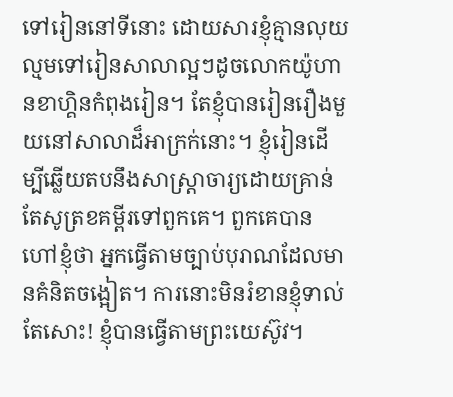ទៅរៀននៅទីនោះ ដោយសារខ្ញុំគ្មានលុយល្មមទៅរៀនសាលាល្អៗដូចលោកយ៉ូហានខាហ្គិនកំពុងរៀន។ តែខ្ញុំបានរៀនរឿងមួយនៅសាលាដ៏អាក្រក់នោះ។ ខ្ញុំរៀនដើម្បីឆ្លើយតបនឹងសាស្រ្ដាចារ្យដោយគ្រាន់តែសូត្រខគម្ពីរទៅពួកគេ។ ពួកគេបានហៅខ្ញុំថា អ្នកធ្វើតាមច្បាប់បុរាណដែលមានគំនិតចង្អៀត។ ការនោះមិនរំខានខ្ញុំទាល់តែសោះ! ខ្ញុំបានធ្វើតាមព្រះយេស៊ូវ។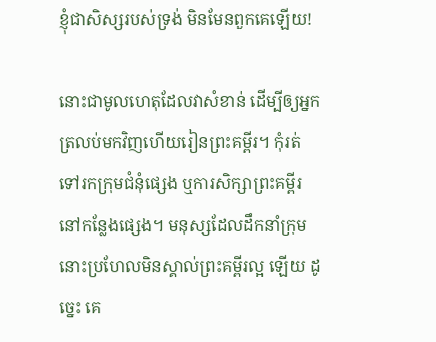ខ្ញុំជាសិស្សរបស់ទ្រង់ មិនមែនពួកគេឡើយ!

នោះជាមូលហេតុដែលវាសំខាន់ ដើម្បីឲ្យអ្នកត្រលប់មកវិញហើយរៀនព្រះគម្ពីរ។ កុំរត់ទៅរកក្រុមជំនុំផ្សេង ឬការសិក្សាព្រះគម្ពីរនៅកន្លែងផ្សេង។ មនុស្សដែលដឹកនាំក្រុមនោះប្រហែលមិនស្គាល់ព្រះគម្ពីរល្អ ឡើយ ដូច្នេះ គេ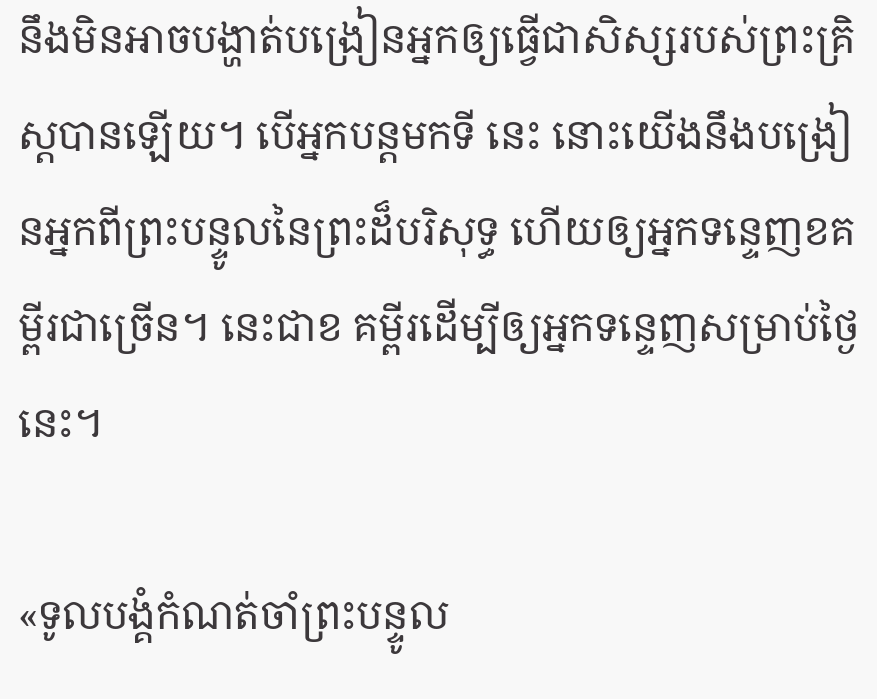នឹងមិនអាចបង្ហាត់បង្រៀនអ្នកឲ្យធ្វើជាសិស្សរបស់ព្រះគ្រិស្ដបានឡើយ។ បើអ្នកបន្ដមកទី នេះ នោះយើងនឹងបង្រៀនអ្នកពីព្រះបន្ទូលនៃព្រះដ៏បរិសុទ្ធ ហើយឲ្យអ្នកទន្ទេញខគម្ពីរជាច្រើន។ នេះជាខ គម្ពីរដើម្បីឲ្យអ្នកទន្ទេញសម្រាប់ថ្ងៃនេះ។

«ទូលបង្គំកំណត់ចាំព្រះបន្ទូល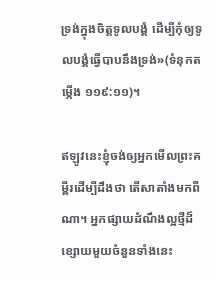ទ្រង់ក្នុងចិត្ដទូលបង្គំ ដើម្បីកុំឲ្យទូលបង្គំធ្វើបាបនឹងទ្រង់»(ទំនុកតម្កើង ១១៩:១១)។

ឥឡូវនេះខ្ញុំចង់ឲ្យអ្នកមើលព្រះគម្ពីរដើម្បីដឹងថា តើសាតាំងមកពីណា។ អ្នកផ្សាយដំណឹងល្អថ្មីដ៏ ខ្សោយមួយចំនួនទាំងនេះ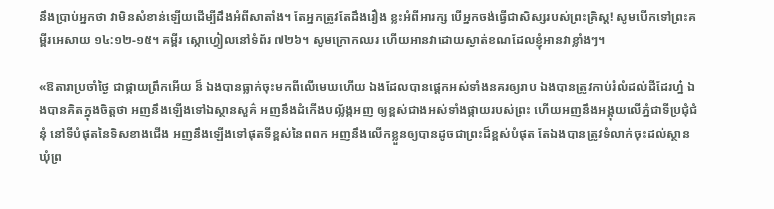នឹងប្រាប់អ្នកថា វាមិនសំខាន់ឡើយដើម្បីដឹងអំពីសាតាំង។ តែអ្នកត្រូវតែដឹងរឿង ខ្លះអំពីអារក្ស បើអ្នកចង់ធ្វើជាសិស្សរបស់ព្រះគ្រិស្ដ! សូមបើកទៅព្រះគម្ពីរអេសាយ ១៤:១២-១៥។ គម្ពីរ ស្កោហ្វៀលនៅទំព័រ ៧២៦។ សូមក្រោកឈរ ហើយអានវាដោយស្ងាត់ខណដែលខ្ញុំអានវាខ្លាំងៗ។

«ឱតារាប្រចាំថ្ងៃ ជាផ្កាយព្រឹកអើយ ន៏ ឯងបានធ្លាក់ចុះមកពីលើមេឃហើយ ឯងដែលបានផ្តេកអស់ទាំងនគរឲ្យរាប ឯងបានត្រូវកាប់រំលំដល់ដីដែរហ្ន៎ ឯងបានគិតក្នុងចិត្តថា អញនឹងឡើងទៅឯស្ថានសួគ៌ អញនឹងដំកើងបល្ល័ង្កអញ ឲ្យខ្ពស់ជាងអស់ទាំងផ្កាយរបស់ព្រះ ហើយអញនឹងអង្គុយលើភ្នំជាទីប្រជុំជំនុំ នៅទីបំផុតនៃទិសខាងជើង អញនឹងឡើងទៅផុតទីខ្ពស់នៃពពក អញនឹងលើកខ្លួនឲ្យបានដូចជាព្រះដ៏ខ្ពស់បំផុត តែឯងបានត្រូវទំលាក់ចុះដល់ស្ថានឃុំព្រ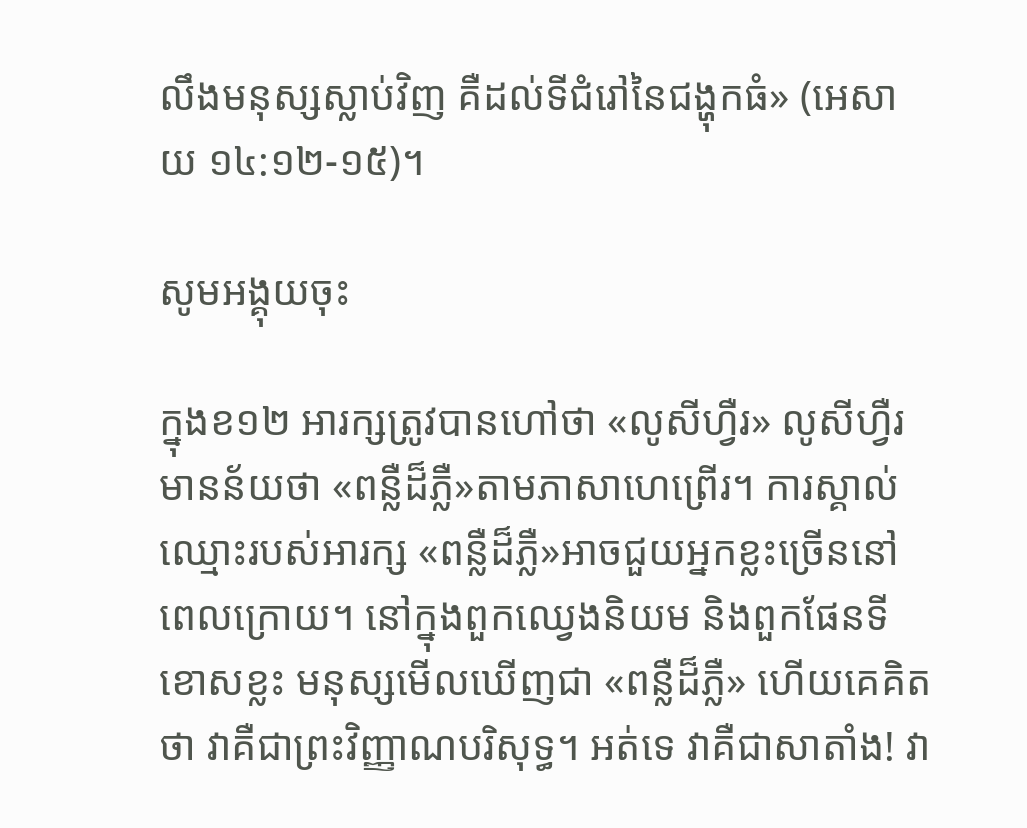លឹងមនុស្សស្លាប់វិញ គឺដល់ទីជំរៅនៃជង្ហុកធំ» (អេសាយ ១៤:១២-១៥)។

សូមអង្គុយចុះ

ក្នុងខ១២ អារក្សត្រូវបានហៅថា «លូសីហ្វឺរ» លូសីហ្វឺរមានន័យថា «ពន្លឺដ៏ភ្លឺ»តាមភាសាហេព្រើរ។ ការស្គាល់ឈ្មោះរបស់អារក្ស «ពន្លឺដ៏ភ្លឺ»អាចជួយអ្នកខ្លះច្រើននៅពេលក្រោយ។ នៅក្នុងពួកឈ្វេងនិយម និងពួកផែនទីខោសខ្លះ មនុស្សមើលឃើញជា «ពន្លឺដ៏ភ្លឺ» ហើយគេគិតថា វាគឺជាព្រះវិញ្ញាណបរិសុទ្ធ។ អត់ទេ វាគឺជាសាតាំង! វា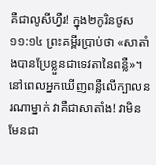គឺជាលូសីហ្វឺរ! ក្នុង២កូរិនថូស ១១:១៤ ព្រះគម្ពីរប្រាប់ថា «សាតាំងបានប្រែខ្លួនជាទេវតានៃពន្លឺ»។ នៅពេលអ្នកឃើញពន្លឺលើក្បាលនរណាម្នាក់ វាគឺជាសាតាំង! វាមិនមែនជា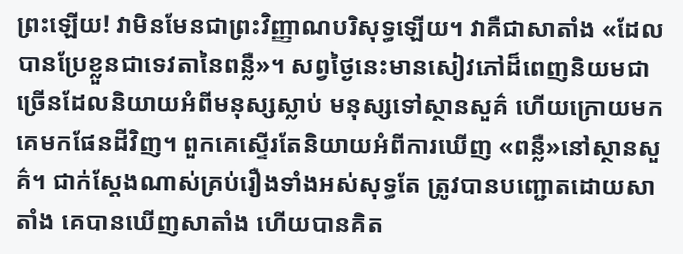ព្រះឡើយ! វាមិនមែនជាព្រះវិញ្ញាណបរិសុទ្ធឡើយ។ វាគឺជាសាតាំង «ដែលបានប្រែខ្លួនជាទេវតានៃពន្លឺ»។ សព្វថ្ងៃនេះមានសៀវភៅដ៏ពេញនិយមជាច្រើនដែលនិយាយអំពីមនុស្សស្លាប់ មនុស្សទៅស្ថានសួគ៌ ហើយក្រោយមកគេមកផែនដីវិញ។ ពួកគេស្ទើរតែនិយាយអំពីការឃើញ «ពន្លឺ»នៅស្ថានសួគ៌។ ជាក់ស្ដែងណាស់គ្រប់រឿងទាំងអស់សុទ្ធតែ ត្រូវបានបញ្ជោតដោយសាតាំង គេបានឃើញសាតាំង ហើយបានគិត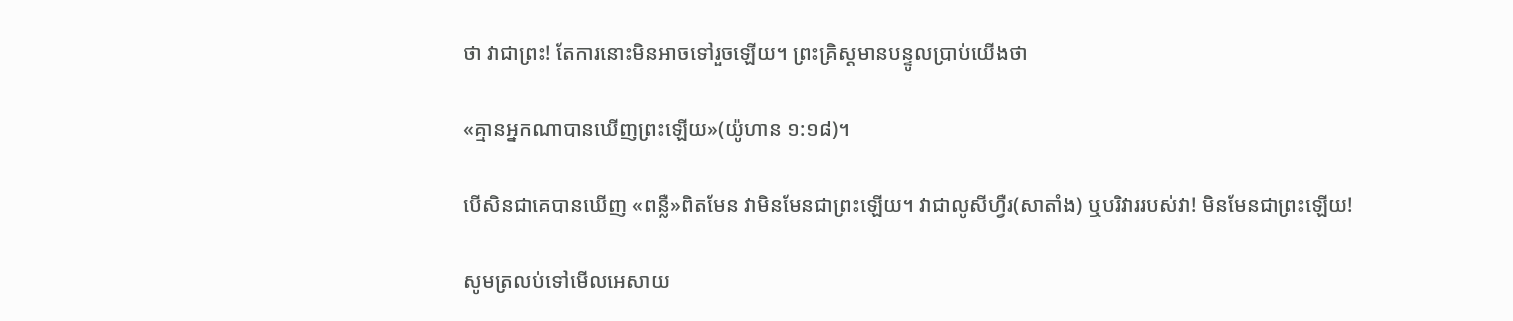ថា វាជាព្រះ! តែការនោះមិនអាចទៅរួចឡើយ។ ព្រះគ្រិស្ដមានបន្ទូលប្រាប់យើងថា

«គ្មានអ្នកណាបានឃើញព្រះឡើយ»(យ៉ូហាន ១:១៨)។

បើសិនជាគេបានឃើញ «ពន្លឺ»ពិតមែន វាមិនមែនជាព្រះឡើយ។ វាជាលូសីហ្វឺរ(សាតាំង) ឬបរិវាររបស់វា! មិនមែនជាព្រះឡើយ!

សូមត្រលប់ទៅមើលអេសាយ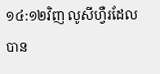១៤:១២វិញ លូសីហ្វឺរដែលបាន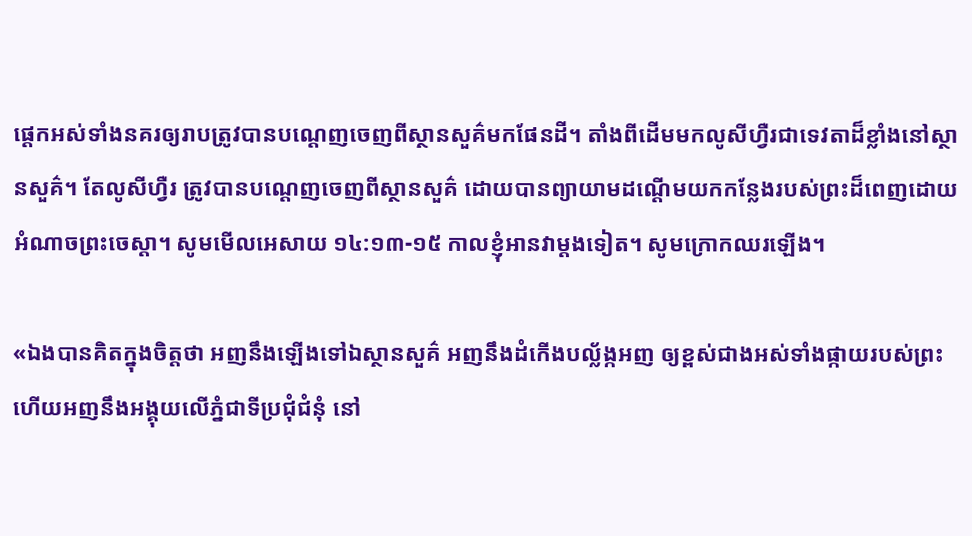ផ្ដេកអស់ទាំងនគរឲ្យរាបត្រូវបានបណ្ដេញចេញពីស្ថានសួគ៌មកផែនដី។ តាំងពីដើមមកលូសីហ្វឺរជាទេវតាដ៏ខ្លាំងនៅស្ថានសួគ៌។ តែលូសីហ្វឺរ ត្រូវបានបណ្ដេញចេញពីស្ថានសួគ៌ ដោយបានព្យាយាមដណ្ដើមយកកន្លែងរបស់ព្រះដ៏ពេញដោយអំណាចព្រះចេស្ដា។ សូមមើលអេសាយ ១៤:១៣-១៥ កាលខ្ញុំអានវាម្ដងទៀត។ សូមក្រោកឈរឡើង។

«ឯងបានគិតក្នុងចិត្តថា អញនឹងឡើងទៅឯស្ថានសួគ៌ អញនឹងដំកើងបល្ល័ង្កអញ ឲ្យខ្ពស់ជាងអស់ទាំងផ្កាយរបស់ព្រះ ហើយអញនឹងអង្គុយលើភ្នំជាទីប្រជុំជំនុំ នៅ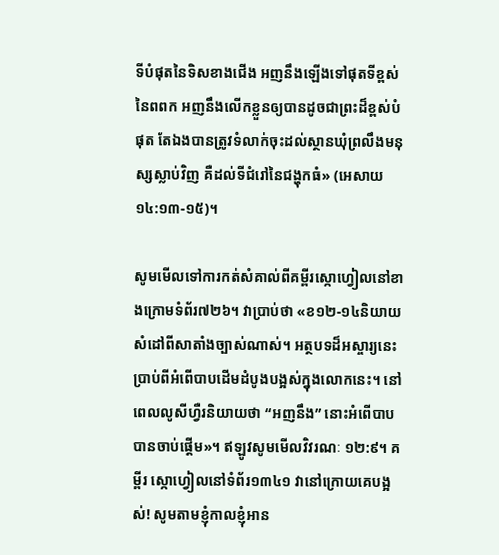ទីបំផុតនៃទិសខាងជើង អញនឹងឡើងទៅផុតទីខ្ពស់នៃពពក អញនឹងលើកខ្លួនឲ្យបានដូចជាព្រះដ៏ខ្ពស់បំផុត តែឯងបានត្រូវទំលាក់ចុះដល់ស្ថានឃុំព្រលឹងមនុស្សស្លាប់វិញ គឺដល់ទីជំរៅនៃជង្ហុកធំ» (អេសាយ ១៤:១៣-១៥)។

សូមមើលទៅការកត់សំគាល់ពីគម្ពីរស្កោហ្វៀលនៅខាងក្រោមទំព័រ៧២៦។ វាប្រាប់ថា «ខ១២-១៤និយាយ សំដៅពីសាតាំងច្បាស់ណាស់។ អត្ថបទដ៏អស្ចារ្យនេះប្រាប់ពីអំពើបាបដើមដំបូងបង្អស់ក្នុងលោកនេះ។ នៅ ពេលលូសីហ្វឺរនិយាយថា “អញនឹង” នោះអំពើបាបបានចាប់ផ្ដើម»។ ឥឡូវសូមមើលវិវរណៈ ១២:៩។ គម្ពីរ ស្កោហ្វៀលនៅទំព័រ១៣៤១ វានៅក្រោយគេបង្អស់! សូមតាមខ្ញុំកាលខ្ញុំអាន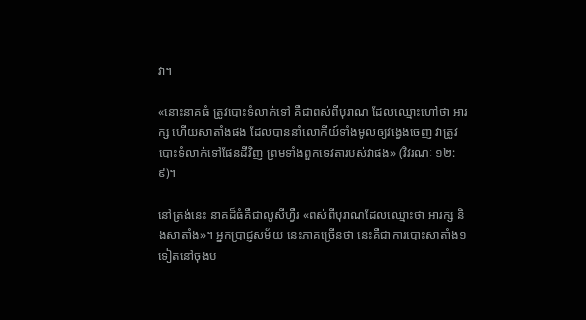វា។

«នោះនាគធំ ត្រូវបោះទំលាក់ទៅ គឺជាពស់ពីបុរាណ ដែលឈ្មោះហៅថា អារក្ស ហើយសាតាំងផង ដែលបាននាំលោកីយ៍ទាំងមូលឲ្យវង្វេងចេញ វាត្រូវបោះទំលាក់ទៅផែនដីវិញ ព្រមទាំងពួកទេវតារបស់វាផង» (វិវរណៈ ១២:៩)។

នៅត្រង់នេះ នាគដ៏ធំគឺជាលូសីហ្វឺរ «ពស់ពីបុរាណដែលឈ្មោះថា អារក្ស និងសាតាំង»។ អ្នកប្រាជ្ញសម័យ នេះភាគច្រើនថា នេះគឺជាការបោះសាតាំង១ទៀតនៅចុងប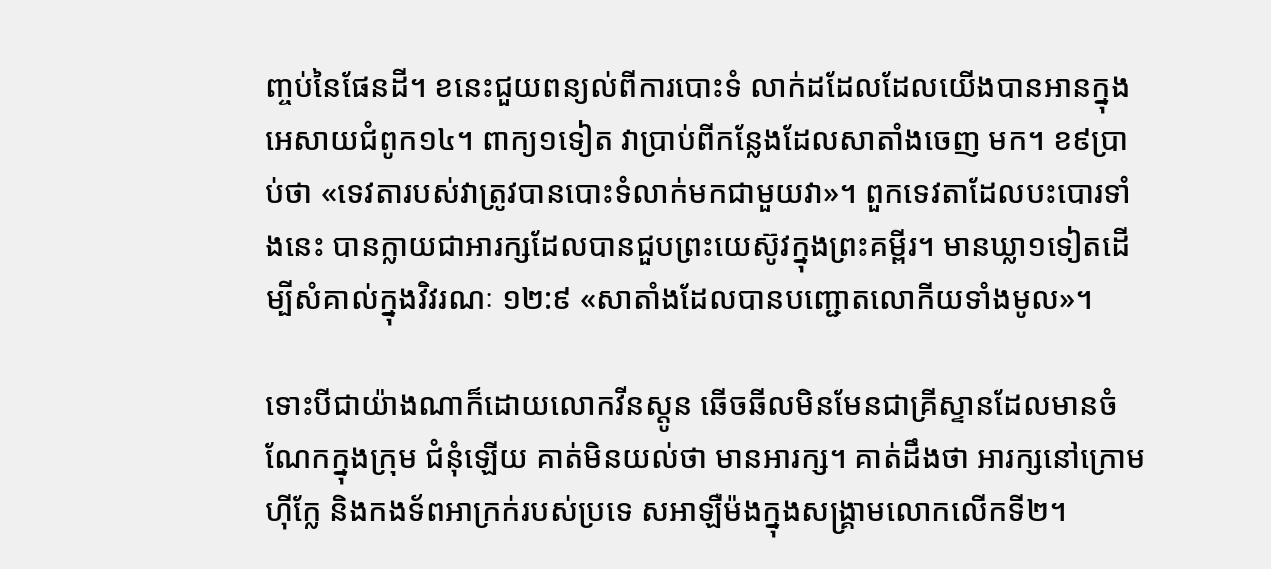ញ្ចប់នៃផែនដី។ ខនេះជួយពន្យល់ពីការបោះទំ លាក់ដដែលដែលយើងបានអានក្នុងអេសាយជំពូក១៤។ ពាក្យ១ទៀត វាប្រាប់ពីកន្លែងដែលសាតាំងចេញ មក។ ខ៩ប្រាប់ថា «ទេវតារបស់វាត្រូវបានបោះទំលាក់មកជាមួយវា»។ ពួកទេវតាដែលបះបោរទាំងនេះ បានក្លាយជាអារក្សដែលបានជួបព្រះយេស៊ូវក្នុងព្រះគម្ពីរ។ មានឃ្លា១ទៀតដើម្បីសំគាល់ក្នុងវិវរណៈ ១២:៩ «សាតាំងដែលបានបញ្ជោតលោកីយទាំងមូល»។

ទោះបីជាយ៉ាងណាក៏ដោយលោកវីនស្ដូន ឆើចឆីលមិនមែនជាគ្រីស្ទានដែលមានចំណែកក្នុងក្រុម ជំនុំឡើយ គាត់មិនយល់ថា មានអារក្ស។ គាត់ដឹងថា អារក្សនៅក្រោមហ៊ីក្លែ និងកងទ័ពអាក្រក់របស់ប្រទេ សអាឡឺម៉ងក្នុងសង្រ្គាមលោកលើកទី២។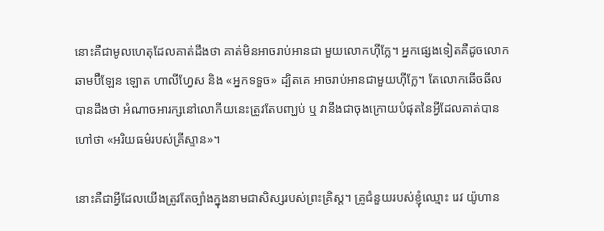នោះគឺជាមូលហេតុដែលគាត់ដឹងថា គាត់មិនអាចរាប់អានជា មួយលោកហ៊ីក្លែ។ អ្នកផ្សេងទៀតគឺដូចលោកឆាមប៊ឺឡែន ឡោត ហាលីហ្វែស និង «អ្នកទទួច» ដ្បិតគេ អាចរាប់អានជាមួយហ៊ីក្លែ។ តែលោកឆើចឆីលបានដឹងថា អំណាចអារក្សនៅលោកីយនេះត្រូវតែបញ្ឃប់ ឬ វានឹងជាចុងក្រោយបំផុតនៃអ្វីដែលគាត់បានហៅថា «អរិយធម៌របស់គ្រីស្ទាន»។

នោះគឺជាអ្វីដែលយើងត្រូវតែច្បាំងក្នុងនាមជាសិស្សរបស់ព្រះគ្រិស្ដ។ គ្រូជំនួយរបស់ខ្ញុំឈ្មោះ រេវ យ៉ូហាន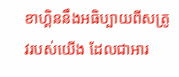ខាហ្គិននឹងអធិប្បាយពីសត្រូវរបស់យើង ដែលជាអារ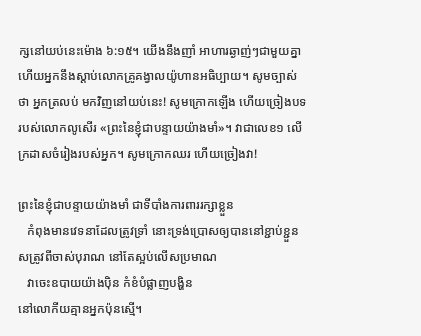ក្សនៅយប់នេះម៉ោង ៦:១៥។ យើងនឹងញាំ អាហារឆ្ងាញ់ៗជាមួយគ្នា ហើយអ្នកនឹងស្ដាប់លោកគ្រូគង្វាលយ៉ូហានអធិប្បាយ។ សូមច្បាស់ថា អ្នកត្រលប់ មកវិញនៅយប់នេះ! សូមក្រោកឡើង ហើយច្រៀងបទរបស់លោកលូសើរ «ព្រះនៃខ្ញុំជាបន្ទាយយ៉ាងមាំ»។ វាជាលេខ១ លើក្រដាសចំរៀងរបស់អ្នក។ សូមក្រោកឈរ ហើយច្រៀងវា!

ព្រះនៃខ្ញុំជាបន្ទាយយ៉ាងមាំ ជាទីបាំងការពាររក្សាខ្លួន
   កំពុងមានវេទនាដែលត្រូវទ្រាំ នោះទ្រង់ប្រោសឲ្យបាននៅខ្ជាប់ខ្ជួន
សត្រូវពីចាស់បុរាណ នៅតែស្អប់លើសប្រមាណ
   វាចេះឧបាយយ៉ាងប៉ិន កំខំបំផ្លាញបង្ហិន
នៅលោកីយគ្មានអ្នកប៉ុនស្មើ។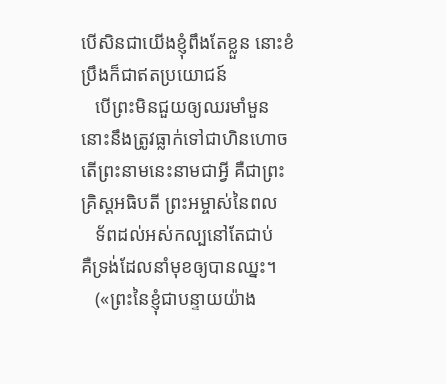បើសិនជាយើងខ្ញុំពឹងតែខ្លួន នោះខំប្រឹងក៏ជាឥតប្រយោជន៍
   បើព្រះមិនជួយឲ្យឈរមាំមួន នោះនឹងត្រូវធ្លាក់ទៅជាហិនហោច
តើព្រះនាមនេះនាមជាអ្វី គឺជាព្រះគ្រិស្ដអធិបតី ព្រះអម្ចាស់នៃពល
   ទ័ពដល់អស់កល្បនៅតែជាប់
គឺទ្រង់ដែលនាំមុខឲ្យបានឈ្នះ។
   («ព្រះនៃខ្ញុំជាបន្ទាយយ៉ាង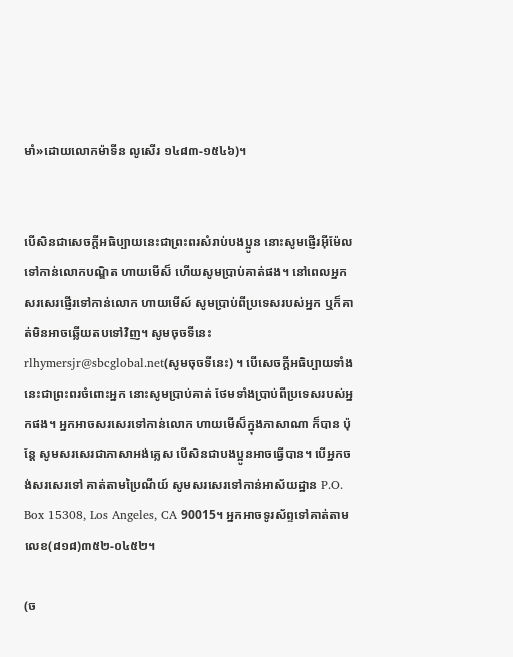មាំ»ដោយលោកម៉ាទីន លូសើរ ១៤៨៣-១៥៤៦)។


បើសិនជាសេចក្ដីអធិប្បាយនេះជាព្រះពរសំរាប់បងប្អូន នោះសូមផ្ញើរអ៊ីម៉ែលទៅកាន់លោកបណ្ឌិត ហាយមើស៏ ហើយសូមប្រាប់គាត់ផង។ នៅពេលអ្នកសរសេរផ្ញើរទៅកាន់លោក ហាយមើស៍ សូមប្រាប់ពីប្រទេសរបស់អ្នក ឬក៏គាត់មិនអាចឆ្លើយតបទៅវិញ។ សូមចុចទីនេះ rlhymersjr@sbcglobal.net(សូមចុចទីនេះ) ។ បើសេចក្ដីអធិប្បាយទាំងនេះជាព្រះពរចំពោះអ្នក នោះសូមប្រាប់គាត់ ថែមទាំងប្រាប់ពីប្រទេសរបស់អ្នកផង។ អ្នកអាចសរសេរទៅកាន់លោក ហាយមើស៏ក្នុងភាសាណា ក៏បាន ប៉ុន្ដែ សូមសរសេរជាភាសាអង់គ្លេស បើសិនជាបងប្អូនអាចធ្វើបាន។ បើអ្នកចង់សរសេរទៅ គាត់តាមប្រៃណីយ៍ សូមសរសេរទៅកាន់អាស័យដ្ឋាន P.O. Box 15308, Los Angeles, CA 90015។ អ្នកអាចទូរស័ព្ទទៅគាត់តាមលេខ(៨១៨)៣៥២-០៤៥២។

(ច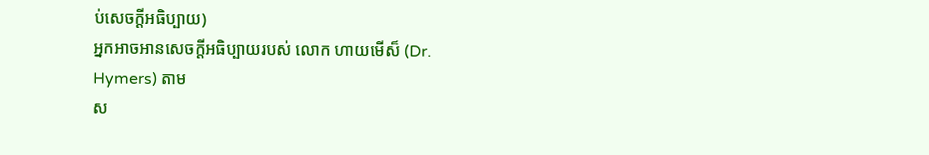ប់សេចក្ដីអធិប្បាយ)
អ្នកអាចអានសេចក្ដីអធិប្បាយរបស់ លោក ហាយមើស៏ (Dr. Hymers) តាម
ស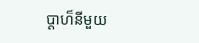ប្ដាហ៏នីមួយ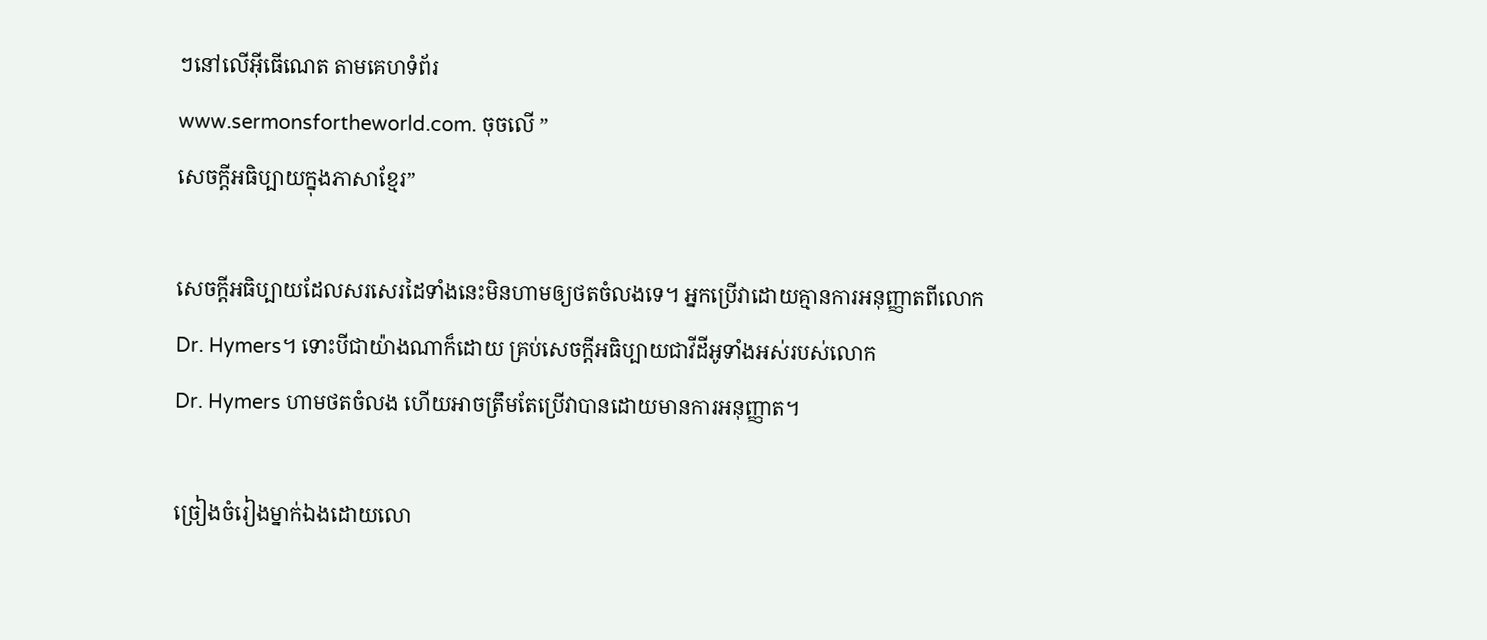ៗនៅលើអ៊ីធើណេត តាមគេហទំព័រ
www.sermonsfortheworld.com. ចុចលើ ”
សេចក្ដីអធិប្បាយក្នុងភាសាខ្មែរ”

សេចក្ដីអធិប្បាយដែលសរសេរដៃទាំងនេះមិនហាមឲ្យថតចំលងទេ។ អ្នកប្រើវាដោយគ្មានការអនុញ្ញាតពីលោក
Dr. Hymers។ ទោះបីជាយ៉ាងណាក៏ដោយ គ្រប់សេចក្ដីអធិប្បាយជាវីដីអូទាំងអស់របស់លោក
Dr. Hymers ហាមថតចំលង ហើយអាចត្រឹមតែប្រើវាបានដោយមានការអនុញ្ញាត។

ច្រៀងចំរៀងម្នាក់ឯងដោយលោ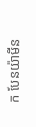ក បែនយ៉ាមីន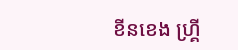ខីនខេង ហ្គ្រី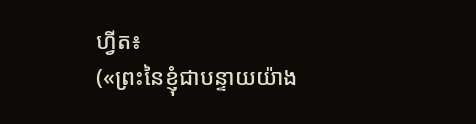ហ្វីត៖
(«ព្រះនៃខ្ញុំជាបន្ទាយយ៉ាង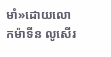មាំ»ដោយលោកម៉ាទីន លូសើរ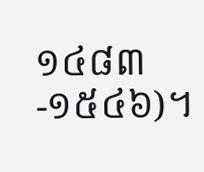១៤៨៣-១៥៤៦)។